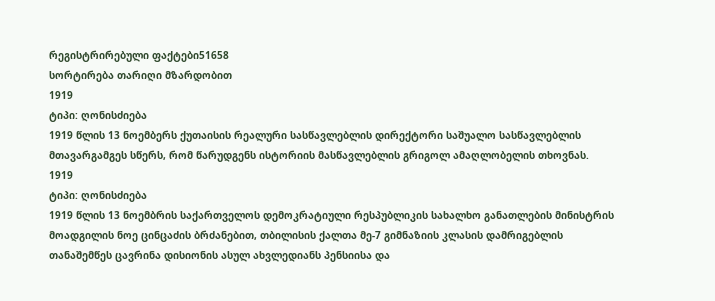რეგისტრირებული ფაქტები51658
სორტირება თარიღი მზარდობით
1919
ტიპი: ღონისძიება
1919 წლის 13 ნოემბერს ქუთაისის რეალური სასწავლებლის დირექტორი საშუალო სასწავლებლის მთავარგამგეს სწერს, რომ წარუდგენს ისტორიის მასწავლებლის გრიგოლ ამაღლობელის თხოვნას.
1919
ტიპი: ღონისძიება
1919 წლის 13 ნოემბრის საქართველოს დემოკრატიული რესპუბლიკის სახალხო განათლების მინისტრის მოადგილის ნოე ცინცაძის ბრძანებით, თბილისის ქალთა მე-7 გიმნაზიის კლასის დამრიგებლის თანაშემწეს ცავრინა დისიონის ასულ ახვლედიანს პენსიისა და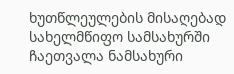ხუთწლეულების მისაღებად სახელმწიფო სამსახურში ჩაეთვალა ნამსახური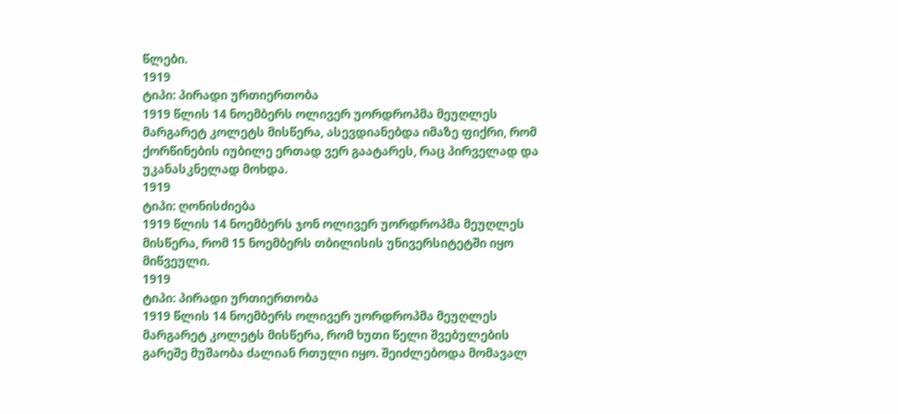წლები.
1919
ტიპი: პირადი ურთიერთობა
1919 წლის 14 ნოემბერს ოლივერ უორდროპმა მეუღლეს მარგარეტ კოლეტს მისწერა, ასევდიანებდა იმაზე ფიქრი, რომ ქორწინების იუბილე ერთად ვერ გაატარეს, რაც პირველად და უკანასკნელად მოხდა.
1919
ტიპი: ღონისძიება
1919 წლის 14 ნოემბერს ჯონ ოლივერ უორდროპმა მეუღლეს მისწერა, რომ 15 ნოემბერს თბილისის უნივერსიტეტში იყო მიწვეული.
1919
ტიპი: პირადი ურთიერთობა
1919 წლის 14 ნოემბერს ოლივერ უორდროპმა მეუღლეს მარგარეტ კოლეტს მისწერა, რომ ხუთი წელი შვებულების გარეშე მუშაობა ძალიან რთული იყო. შეიძლებოდა მომავალ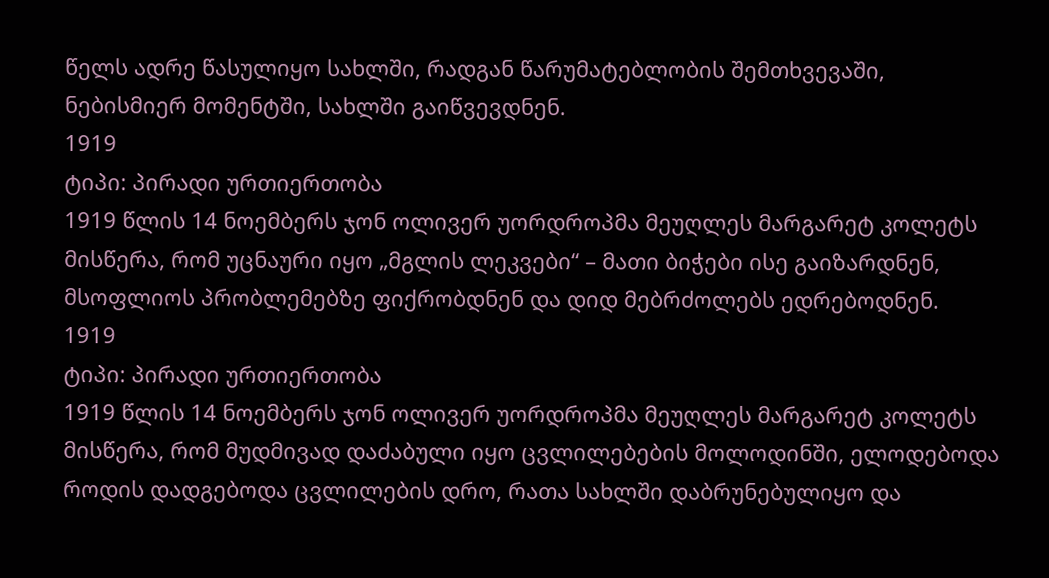წელს ადრე წასულიყო სახლში, რადგან წარუმატებლობის შემთხვევაში, ნებისმიერ მომენტში, სახლში გაიწვევდნენ.
1919
ტიპი: პირადი ურთიერთობა
1919 წლის 14 ნოემბერს ჯონ ოლივერ უორდროპმა მეუღლეს მარგარეტ კოლეტს მისწერა, რომ უცნაური იყო „მგლის ლეკვები“ – მათი ბიჭები ისე გაიზარდნენ, მსოფლიოს პრობლემებზე ფიქრობდნენ და დიდ მებრძოლებს ედრებოდნენ.
1919
ტიპი: პირადი ურთიერთობა
1919 წლის 14 ნოემბერს ჯონ ოლივერ უორდროპმა მეუღლეს მარგარეტ კოლეტს მისწერა, რომ მუდმივად დაძაბული იყო ცვლილებების მოლოდინში, ელოდებოდა როდის დადგებოდა ცვლილების დრო, რათა სახლში დაბრუნებულიყო და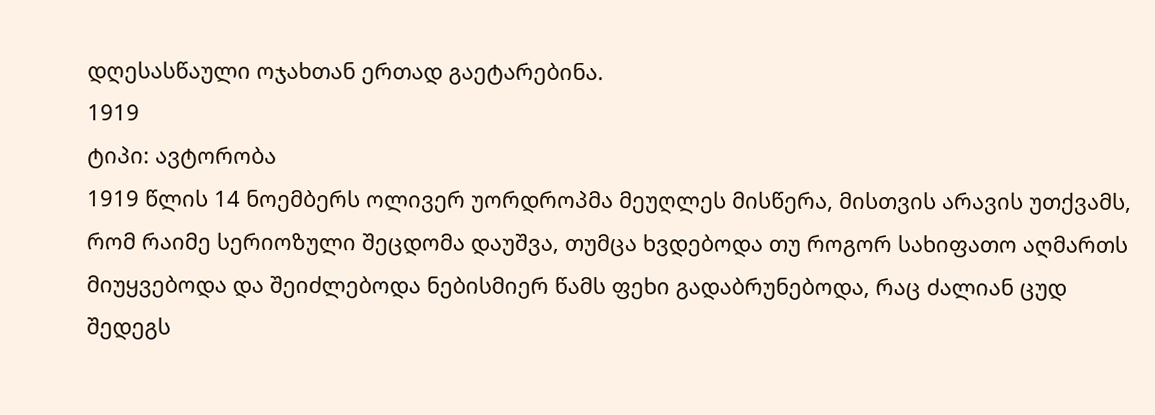დღესასწაული ოჯახთან ერთად გაეტარებინა.
1919
ტიპი: ავტორობა
1919 წლის 14 ნოემბერს ოლივერ უორდროპმა მეუღლეს მისწერა, მისთვის არავის უთქვამს, რომ რაიმე სერიოზული შეცდომა დაუშვა, თუმცა ხვდებოდა თუ როგორ სახიფათო აღმართს მიუყვებოდა და შეიძლებოდა ნებისმიერ წამს ფეხი გადაბრუნებოდა, რაც ძალიან ცუდ შედეგს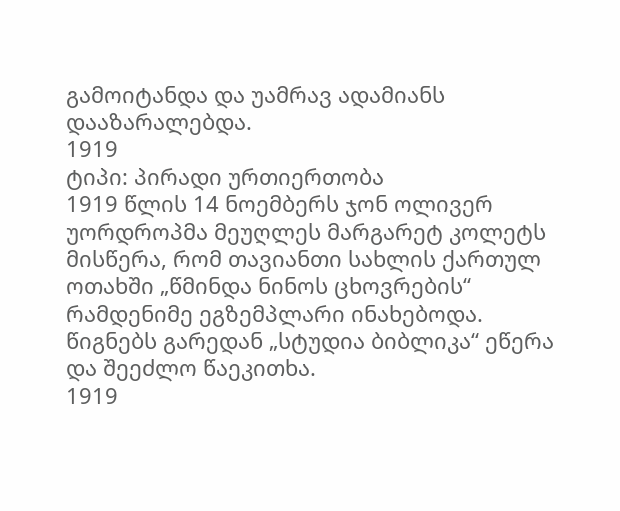გამოიტანდა და უამრავ ადამიანს დააზარალებდა.
1919
ტიპი: პირადი ურთიერთობა
1919 წლის 14 ნოემბერს ჯონ ოლივერ უორდროპმა მეუღლეს მარგარეტ კოლეტს მისწერა, რომ თავიანთი სახლის ქართულ ოთახში „წმინდა ნინოს ცხოვრების“ რამდენიმე ეგზემპლარი ინახებოდა. წიგნებს გარედან „სტუდია ბიბლიკა“ ეწერა და შეეძლო წაეკითხა.
1919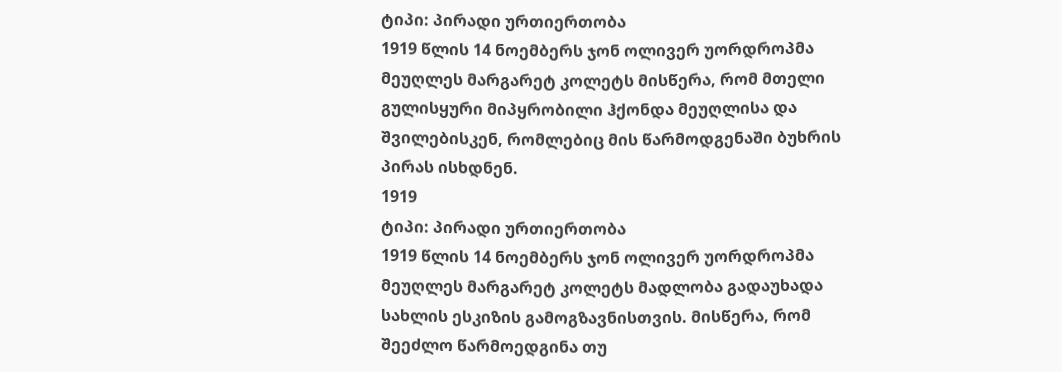ტიპი: პირადი ურთიერთობა
1919 წლის 14 ნოემბერს ჯონ ოლივერ უორდროპმა მეუღლეს მარგარეტ კოლეტს მისწერა, რომ მთელი გულისყური მიპყრობილი ჰქონდა მეუღლისა და შვილებისკენ, რომლებიც მის წარმოდგენაში ბუხრის პირას ისხდნენ.
1919
ტიპი: პირადი ურთიერთობა
1919 წლის 14 ნოემბერს ჯონ ოლივერ უორდროპმა მეუღლეს მარგარეტ კოლეტს მადლობა გადაუხადა სახლის ესკიზის გამოგზავნისთვის. მისწერა, რომ შეეძლო წარმოედგინა თუ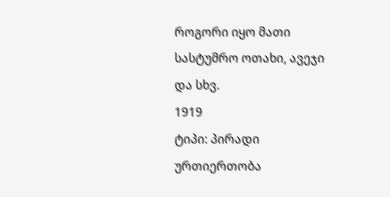როგორი იყო მათი სასტუმრო ოთახი, ავეჯი და სხვ.
1919
ტიპი: პირადი ურთიერთობა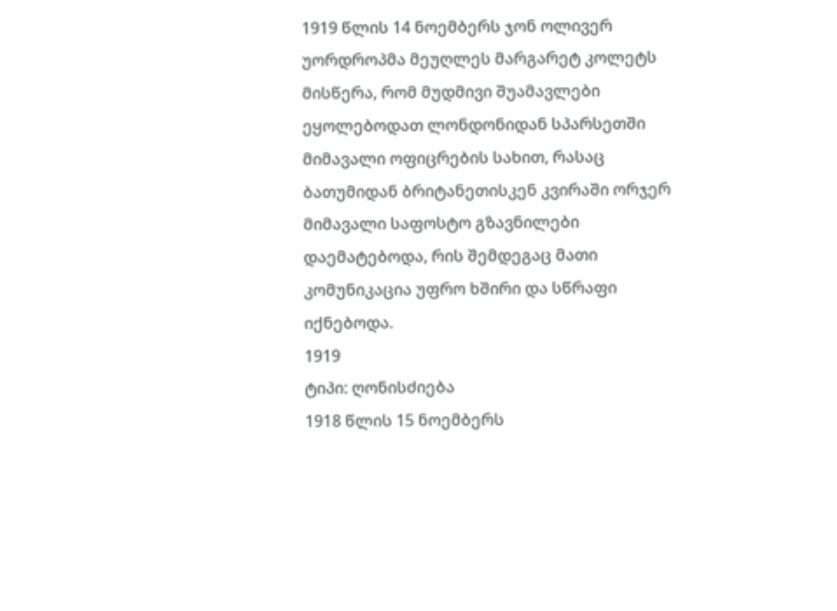1919 წლის 14 ნოემბერს ჯონ ოლივერ უორდროპმა მეუღლეს მარგარეტ კოლეტს მისწერა, რომ მუდმივი შუამავლები ეყოლებოდათ ლონდონიდან სპარსეთში მიმავალი ოფიცრების სახით, რასაც ბათუმიდან ბრიტანეთისკენ კვირაში ორჯერ მიმავალი საფოსტო გზავნილები დაემატებოდა, რის შემდეგაც მათი კომუნიკაცია უფრო ხშირი და სწრაფი იქნებოდა.
1919
ტიპი: ღონისძიება
1918 წლის 15 ნოემბერს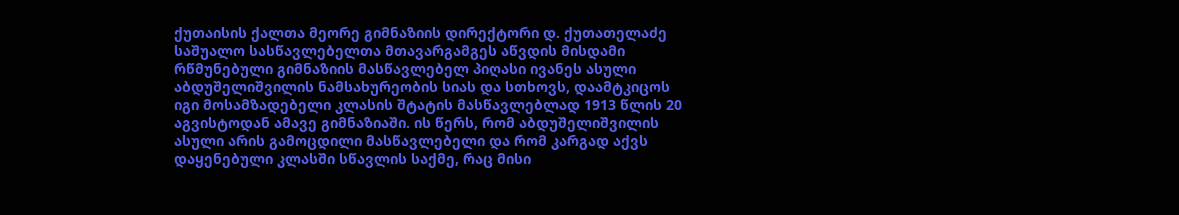ქუთაისის ქალთა მეორე გიმნაზიის დირექტორი დ. ქუთათელაძე საშუალო სასწავლებელთა მთავარგამგეს აწვდის მისდამი რწმუნებული გიმნაზიის მასწავლებელ პიღასი ივანეს ასული აბდუშელიშვილის ნამსახურეობის სიას და სთხოვს, დაამტკიცოს იგი მოსამზადებელი კლასის შტატის მასწავლებლად 1913 წლის 20 აგვისტოდან ამავე გიმნაზიაში. ის წერს, რომ აბდუშელიშვილის ასული არის გამოცდილი მასწავლებელი და რომ კარგად აქვს დაყენებული კლასში სწავლის საქმე, რაც მისი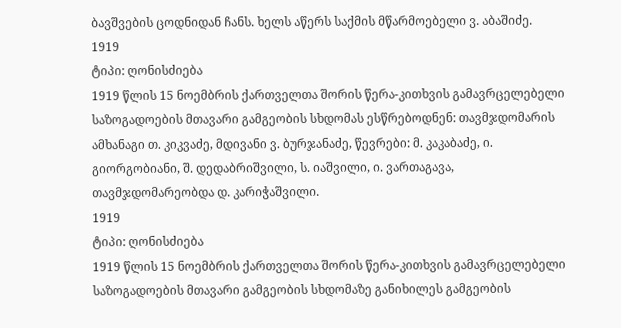ბავშვების ცოდნიდან ჩანს. ხელს აწერს საქმის მწარმოებელი ვ. აბაშიძე.
1919
ტიპი: ღონისძიება
1919 წლის 15 ნოემბრის ქართველთა შორის წერა-კითხვის გამავრცელებელი საზოგადოების მთავარი გამგეობის სხდომას ესწრებოდნენ: თავმჯდომარის ამხანაგი თ. კიკვაძე, მდივანი ვ. ბურჯანაძე, წევრები: მ. კაკაბაძე, ი. გიორგობიანი, შ. დედაბრიშვილი, ს. იაშვილი, ი. ვართაგავა, თავმჯდომარეობდა დ. კარიჭაშვილი.
1919
ტიპი: ღონისძიება
1919 წლის 15 ნოემბრის ქართველთა შორის წერა-კითხვის გამავრცელებელი საზოგადოების მთავარი გამგეობის სხდომაზე განიხილეს გამგეობის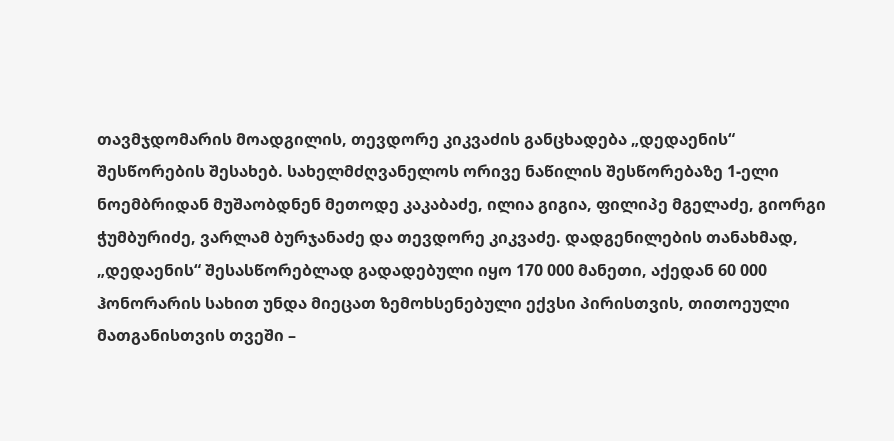თავმჯდომარის მოადგილის, თევდორე კიკვაძის განცხადება „დედაენის“ შესწორების შესახებ. სახელმძღვანელოს ორივე ნაწილის შესწორებაზე 1-ელი ნოემბრიდან მუშაობდნენ მეთოდე კაკაბაძე, ილია გიგია, ფილიპე მგელაძე, გიორგი ჭუმბურიძე, ვარლამ ბურჯანაძე და თევდორე კიკვაძე. დადგენილების თანახმად, „დედაენის“ შესასწორებლად გადადებული იყო 170 000 მანეთი, აქედან 60 000 ჰონორარის სახით უნდა მიეცათ ზემოხსენებული ექვსი პირისთვის, თითოეული მათგანისთვის თვეში –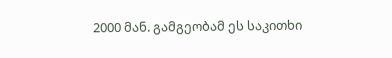2000 მან. გამგეობამ ეს საკითხი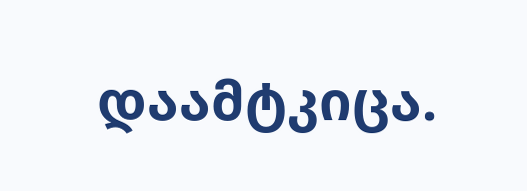დაამტკიცა.